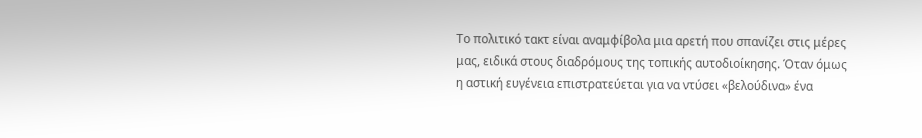Το πολιτικό τακτ είναι αναμφίβολα μια αρετή που σπανίζει στις μέρες μας, ειδικά στους διαδρόμους της τοπικής αυτοδιοίκησης. Όταν όμως η αστική ευγένεια επιστρατεύεται για να ντύσει «βελούδινα» ένα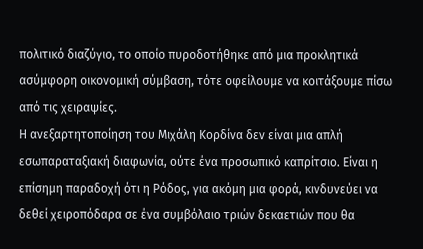πολιτικό διαζύγιο, το οποίο πυροδοτήθηκε από μια προκλητικά ασύμφορη οικονομική σύμβαση, τότε οφείλουμε να κοιτάξουμε πίσω από τις χειραψίες.
Η ανεξαρτητοποίηση του Μιχάλη Κορδίνα δεν είναι μια απλή εσωπαραταξιακή διαφωνία, ούτε ένα προσωπικό καπρίτσιο. Είναι η επίσημη παραδοχή ότι η Ρόδος, για ακόμη μια φορά, κινδυνεύει να δεθεί χειροπόδαρα σε ένα συμβόλαιο τριών δεκαετιών που θα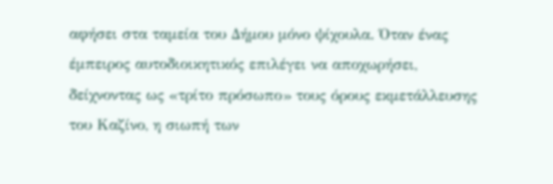αφήσει στα ταμεία του Δήμου μόνο ψίχουλα. Όταν ένας έμπειρος αυτοδιοικητικός επιλέγει να αποχωρήσει, δείχνοντας ως «τρίτο πρόσωπο» τους όρους εκμετάλλευσης του Καζίνο, η σιωπή των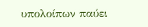υπολοίπων παύει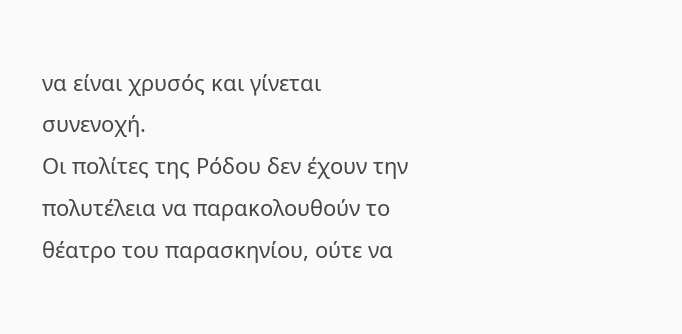να είναι χρυσός και γίνεται συνενοχή.
Οι πολίτες της Ρόδου δεν έχουν την πολυτέλεια να παρακολουθούν το θέατρο του παρασκηνίου, ούτε να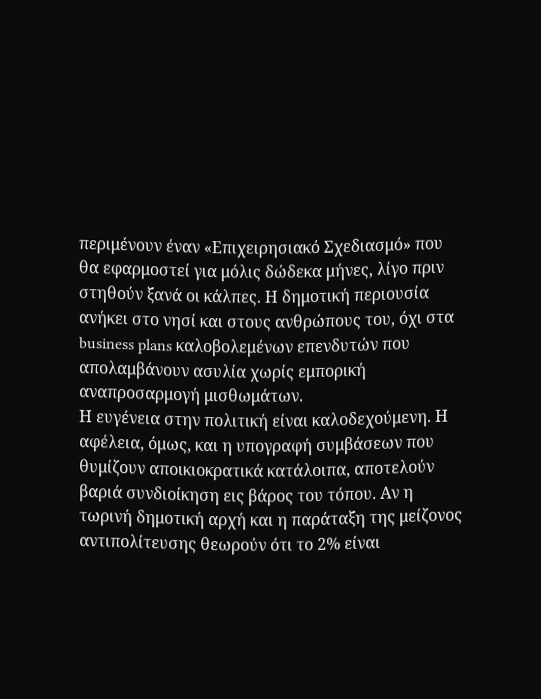περιμένουν έναν «Επιχειρησιακό Σχεδιασμό» που θα εφαρμοστεί για μόλις δώδεκα μήνες, λίγο πριν στηθούν ξανά οι κάλπες. Η δημοτική περιουσία ανήκει στο νησί και στους ανθρώπους του, όχι στα business plans καλοβολεμένων επενδυτών που απολαμβάνουν ασυλία χωρίς εμπορική αναπροσαρμογή μισθωμάτων.
Η ευγένεια στην πολιτική είναι καλοδεχούμενη. Η αφέλεια, όμως, και η υπογραφή συμβάσεων που θυμίζουν αποικιοκρατικά κατάλοιπα, αποτελούν βαριά συνδιοίκηση εις βάρος του τόπου. Αν η τωρινή δημοτική αρχή και η παράταξη της μείζονος αντιπολίτευσης θεωρούν ότι το 2% είναι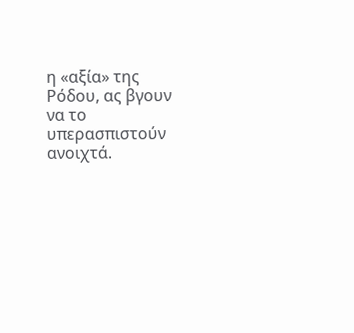η «αξία» της Ρόδου, ας βγουν να το υπερασπιστούν ανοιχτά.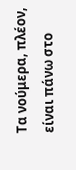Τα νούμερα, πλέον, είναι πάνω στο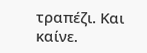τραπέζι. Και καίνε.